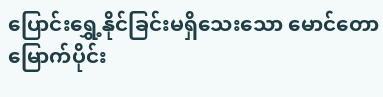ပြောင်းရွှေ့နိုင်ခြင်းမရှိသေးသော မောင်တောမြောက်ပိုင်း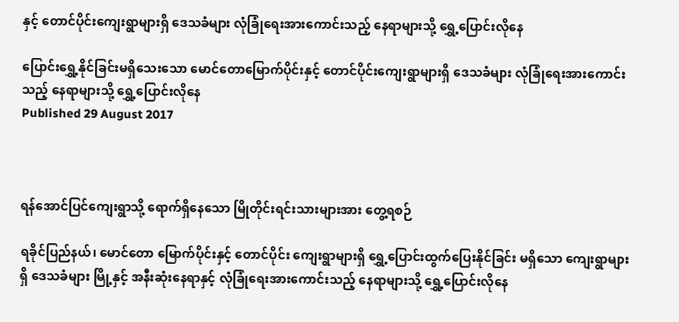နှင့် တောင်ပိုင်းကျေးရွာများရှိ ဒေသခံများ လုံခြုံရေးအားကောင်းသည့် နေရာများသို့ ရွှေ့ပြောင်းလိုနေ

ပြောင်းရွှေ့နိုင်ခြင်းမရှိသေးသော မောင်တောမြောက်ပိုင်းနှင့် တောင်ပိုင်းကျေးရွာများရှိ ဒေသခံများ လုံခြုံရေးအားကောင်းသည့် နေရာများသို့ ရွှေ့ပြောင်းလိုနေ
Published 29 August 2017



ရန်အောင်ပြင်ကျေးရွာသို့ ရောက်ရှိနေသော မြိုတိုင်းရင်းသားများအား တွေ့ရစဉ်

ရခိုင်ပြည်နယ်၊ မောင်တော မြောက်ပိုင်းနှင့် တောင်ပိုင်း ကျေးရွာများရှိ ရွှေ့ပြောင်းထွက်ပြေးနိုင်ခြင်း မရှိသော ကျေးရွာများရှိ ဒေသခံများ မြို့နှင့် အနီးဆုံးနေရာနှင့် လုံခြုံရေးအားကောင်းသည့် နေရာများသို့ ရွှေ့ပြောင်းလိုနေ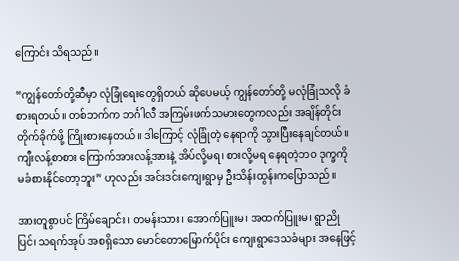ကြောင်း သိရသည်။

“ကျွန်တော်တို့ဆီမှာ လုံခြုံရေးတွေရှိတယ် ဆိုပေမယ့် ကျွန်တော်တို့ မလုံခြုံသလို ခံစားရတယ်။ တစ်ဘက်က ဘင်္ဂါလီ အကြမ်းဖက်သမားတွေကလည်း အချိန်တိုင်း တိုက်ခိုက်ဖို့ ကြိုးစားနေတယ်။ ဒါကြောင့် လုံခြုံတဲ့ နေရာကို သွားပြီးနေချင်တယ်။ ကျီးလန့်စာစား ကြောက်အားလန့်အားနဲ့ အိပ်လို့မရ၊ စားလို့မရ နေရတဲ့ဘ၀ ဒုက္ခကို မခံစားနိုင်တော့ဘူး” ဟုလည်း အင်းဒင်းကျေးရွာမှ ဦးသိန်းထွန်းကပြောသည်။

အားတူစွာပင် ကြိမ်ချောင်း၊ တမန်းသား၊ အောက်ပြူးမ၊ အထက်ပြူးမ၊ ရွာညိုပြင်၊ သရက်အုပ် အစရှိသော မောင်တောမြောက်ပိုင်း ကျေးရွာဒေသခံများ အနေဖြင့်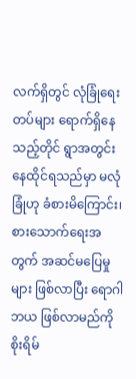လက်ရှိတွင် လုံခြုံရေးတပ်များ ရောက်ရှိနေသည့်တိုင် ရွာအတွင်း နေထိုင်ရသည်မှာ မလုံခြုံဟု ခံစားမိကြောင်း၊ စားသောက်ရေးအတွက် အဆင်မပြေမှုများ ဖြစ်လာပြီး ရောဂါဘယ ဖြစ်လာမည်ကို စိုးရိမ်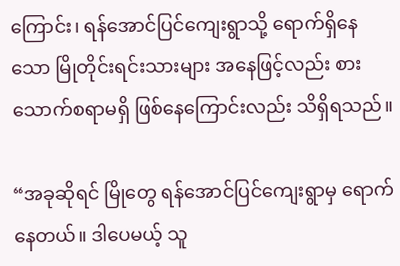ကြောင်း၊ ရန်အောင်ပြင်ကျေးရွာသို့ ရောက်ရှိနေသော မြိုတိုင်းရင်းသားများ အနေဖြင့်လည်း စားသောက်စရာမရှိ ဖြစ်နေကြောင်းလည်း သိရှိရသည်။

“အခုဆိုရင် မြိုတွေ ရန်အောင်ပြင်ကျေးရွာမှ ရောက်နေတယ်။ ဒါပေမယ့် သူ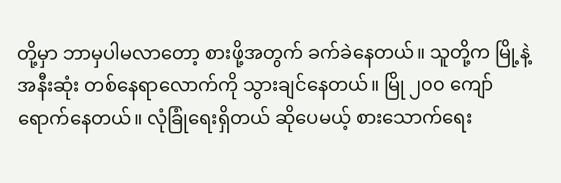တို့မှာ ဘာမှပါမလာတော့ စားဖို့အတွက် ခက်ခဲနေတယ်။ သူတို့က မြို့နဲ့အနီးဆုံး တစ်နေရာလောက်ကို သွားချင်နေတယ်။ မြို ၂၀၀ ကျော် ရောက်နေတယ်။ လုံခြုံရေးရှိတယ် ဆိုပေမယ့် စားသောက်ရေး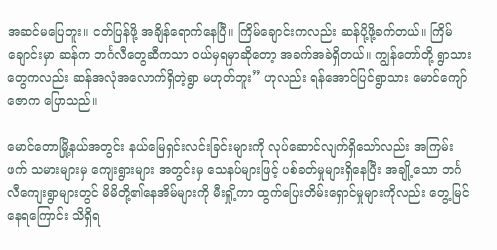အဆင်မပြေဘူး။ ငတ်ပြန်ဖို့ အချိန်ရောက်နေပြီ။ ကြိမ်ချောင်းကလည်း ဆန်ပို့ဖို့ခက်တယ်။ ကြိမ်ချောင်းမှာ ဆန်က ဘင်္ဂလီတွေဆီကသာ ဝယ်မှရမှာဆိုတော့ အခက်အခဲရှိတယ်။ ကျွန်တော်တို့ ရွာသားတွေကလည်း ဆန်အလုံအလောက်ရှိတဲ့ရွာ မဟုတ်ဘူး” ဟုလည်း ရန်အောင်ပြင်ရွာသား မောင်ကျော်ဇောက ပြောသည်။

မောင်တောမြို့နယ်အတွင်း နယ်မြေရှင်းလင်းခြင်းများကို လုပ်ဆောင်လျက်ရှိသော်လည်း အကြမ်းဖက် သမားများမှ ကျေးရွားများ အတွင်းမှ သေနပ်များဖြင့် ပစ်ခတ်မှုများရှိနေပြီး အချို့သော ဘင်္ဂလီကျေးရွာများတွင် မိမိတို့၏နေအိမ်များကို မီးရှို့ကာ ထွက်ပြေးတိမ်းရှောင်မှုများကိုလည်း တွေ့မြင်နေရကြောင်း သိရှိရ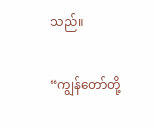သည်။

“ကျွန်တော်တို့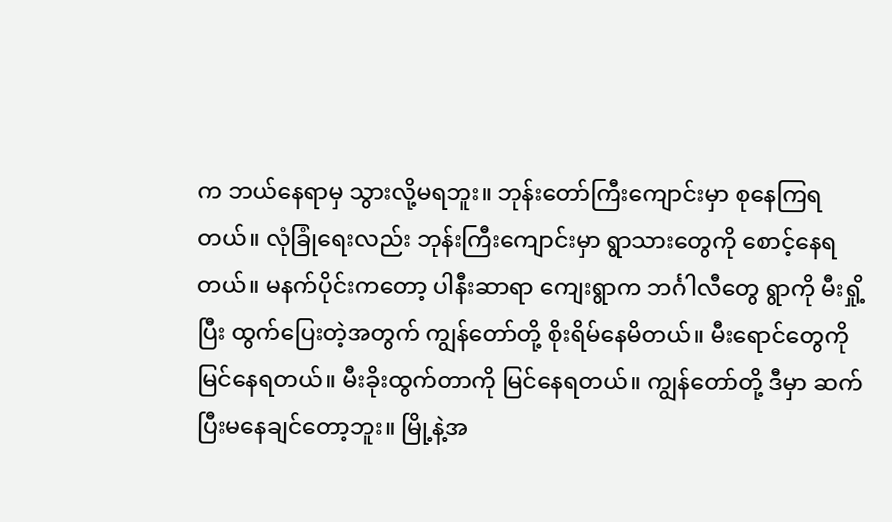က ဘယ်နေရာမှ သွားလို့မရဘူး။ ဘုန်းတော်ကြီးကျောင်းမှာ စုနေကြရတယ်။ လုံခြုံရေးလည်း ဘုန်းကြီးကျောင်းမှာ ရွာသားတွေကို စောင့်နေရတယ်။ မနက်ပိုင်းကတော့ ပါနီးဆာရာ ကျေးရွာက ဘင်္ဂါလီတွေ ရွာကို မီးရှို့ပြီး ထွက်ပြေးတဲ့အတွက် ကျွန်တော်တို့ စိုးရိမ်နေမိတယ်။ မီးရောင်တွေကို မြင်နေရတယ်။ မီးခိုးထွက်တာကို မြင်နေရတယ်။ ကျွန်တော်တို့ ဒီမှာ ဆက်ပြီးမနေချင်တော့ဘူး။ မြို့နဲ့အ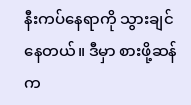နီးကပ်နေရာကို သွားချင်နေတယ်။ ဒီမှာ စားဖို့ဆန်က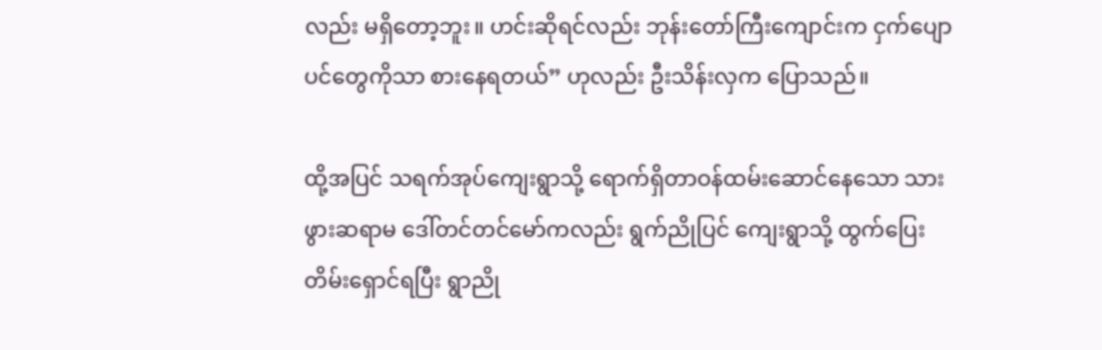လည်း မရှိတော့ဘူး။ ဟင်းဆိုရင်လည်း ဘုန်းတော်ကြီးကျောင်းက ငှက်ပျောပင်တွေကိုသာ စားနေရတယ်” ဟုလည်း ဦးသိန်းလှက ပြောသည်။

ထို့အပြင် သရက်အုပ်ကျေးရွာသို့ ရောက်ရှိတာဝန်ထမ်းဆောင်နေသော သားဖွားဆရာမ ဒေါ်တင်တင်မော်ကလည်း ရွက်ညိုပြင် ကျေးရွာသို့ ထွက်ပြေးတိမ်းရှောင်ရပြီး ရွာညို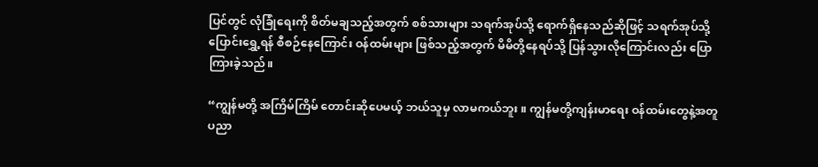ပြင်တွင် လုံခြုံရေးကို စိတ်မချသည့်အတွက် စစ်သားများ သရက်အုပ်သို့ ရောက်ရှိနေသည်ဆိုဖြင့် သရက်အုပ်သို့ ပြောင်းရွှေ့ရန် စီစဉ်နေကြောင်း ဝန်ထမ်းများ ဖြစ်သည့်အတွက် မိမိတို့နေရပ်သို့ ပြန်သွားလိုကြောင်းလည်း ပြောကြားခဲ့သည်။

“ကျွန်မတို့ အကြိမ်ကြိမ် တောင်းဆိုပေမယ့် ဘယ်သူမှ လာမကယ်ဘူး။ ကျွန်မတို့ကျန်းမာရေး ဝန်ထမ်းတွေနဲ့အတူ ပညာ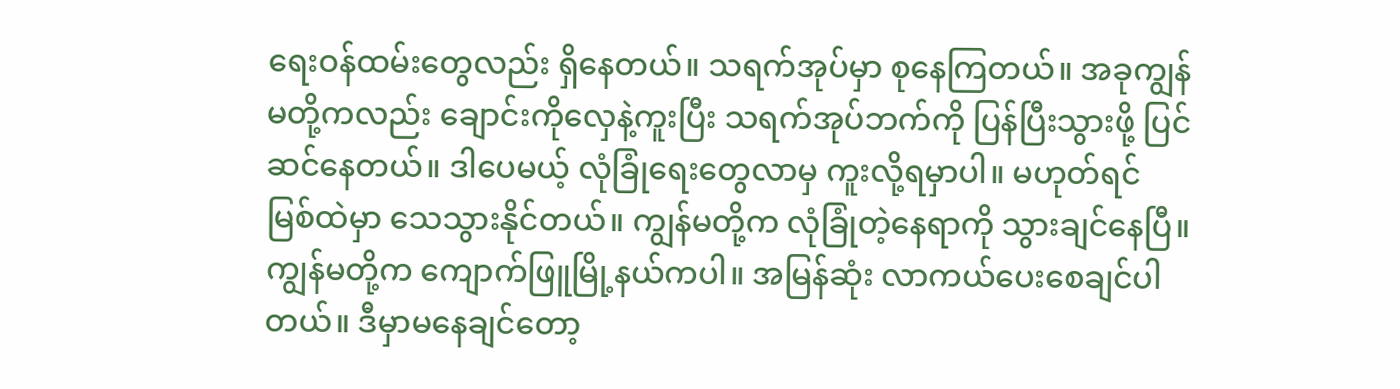ရေးဝန်ထမ်းတွေလည်း ရှိနေတယ်။ သရက်အုပ်မှာ စုနေကြတယ်။ အခုကျွန်မတို့ကလည်း ချောင်းကိုလှေနဲ့ကူးပြီး သရက်အုပ်ဘက်ကို ပြန်ပြီးသွားဖို့ ပြင်ဆင်နေတယ်။ ဒါပေမယ့် လုံခြုံရေးတွေလာမှ ကူးလို့ရမှာပါ။ မဟုတ်ရင် မြစ်ထဲမှာ သေသွားနိုင်တယ်။ ကျွန်မတို့က လုံခြုံတဲ့နေရာကို သွားချင်နေပြီ။ ကျွန်မတို့က ကျောက်ဖြူမြို့နယ်ကပါ။ အမြန်ဆုံး လာကယ်ပေးစေချင်ပါတယ်။ ဒီမှာမနေချင်တော့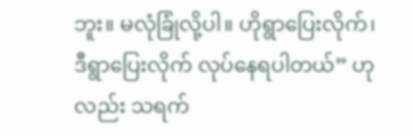ဘူး။ မလုံခြုံလို့ပါ။ ဟိုရွာပြေးလိုက်၊ ဒီရွာပြေးလိုက် လုပ်နေရပါတယ်” ဟုလည်း သရက်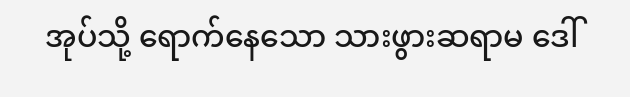အုပ်သို့ ရောက်နေသော သားဖွားဆရာမ ဒေါ်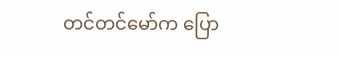တင်တင်မော်က ပြော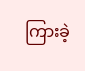ကြားခဲ့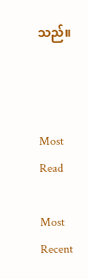သည်။



Most Read

Most Recent